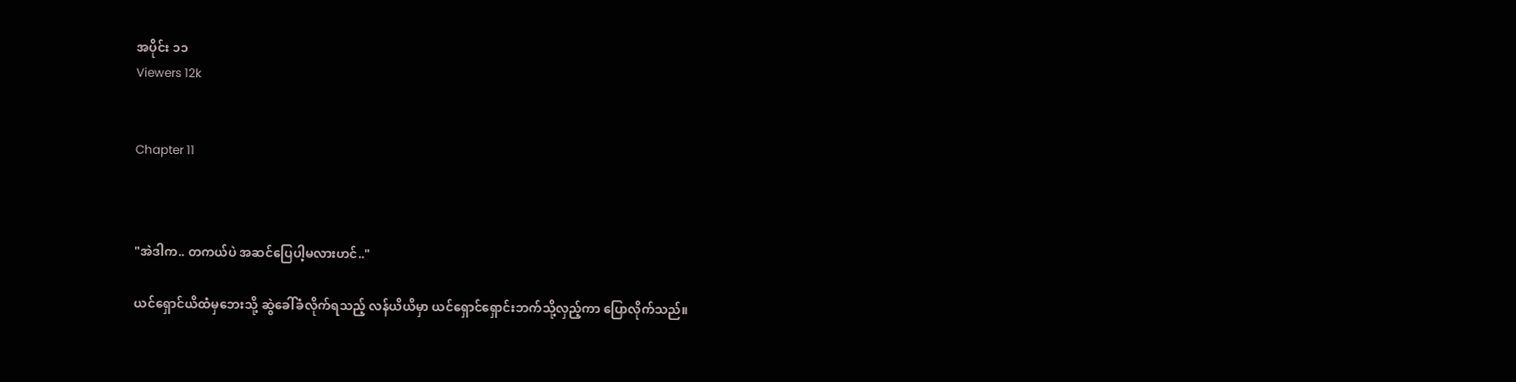အပိုင်း ၁၁
Viewers 12k


Chapter 11



"အဲဒါက.. တကယ်ပဲ အဆင်ပြေပါ့မလားဟင်.."

ယင်ရှောင်ယိထံမှဘေးသို့ ဆွဲခေါ်ခံလိုက်ရသည့် လန်ယိယိမှာ ယင်ရှောင်ရှောင်းဘက်သို့လှည့်ကာ ပြောလိုက်သည်။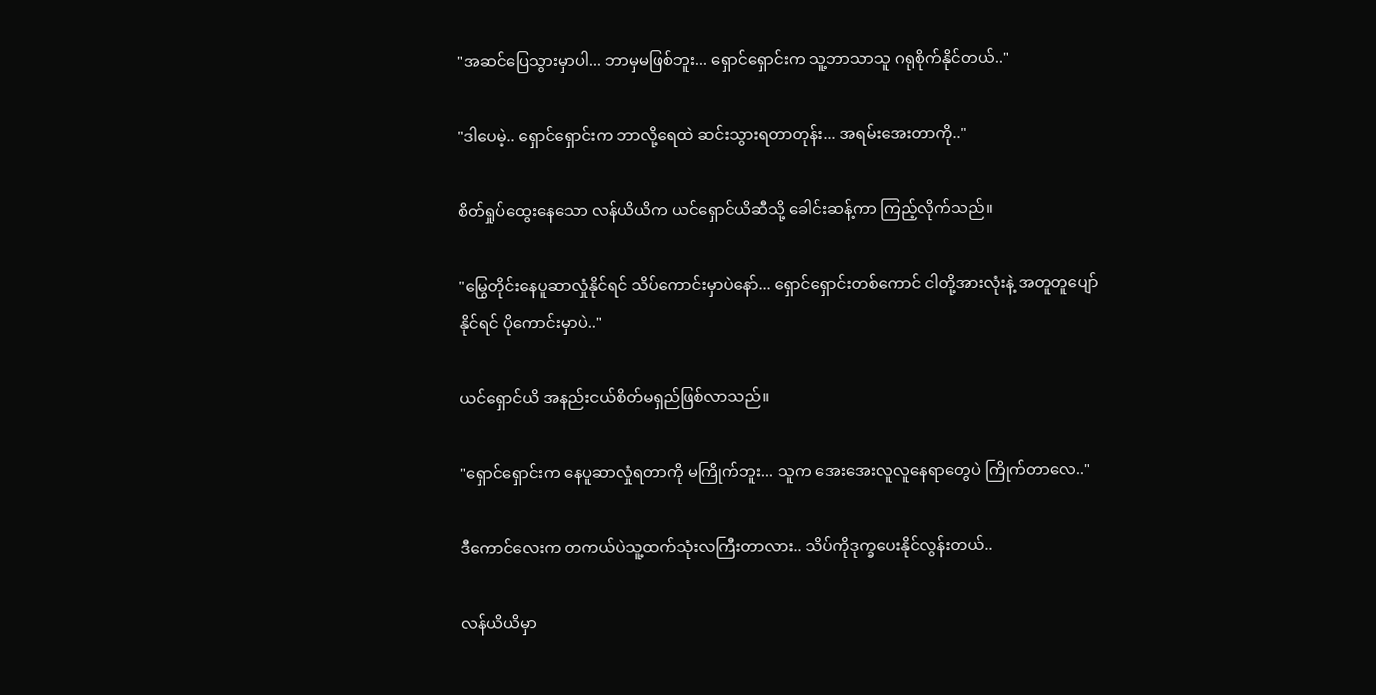"အဆင်ပြေသွားမှာပါ... ဘာမှမဖြစ်ဘူး... ရှောင်ရှောင်းက သူ့ဘာသာသူ ဂရုစိုက်နိုင်တယ်.."

"ဒါပေမဲ့.. ရှောင်ရှောင်းက ဘာလို့ရေထဲ ဆင်းသွားရတာတုန်း... အရမ်းအေးတာကို.."

စိတ်ရှုပ်ထွေးနေသော လန်ယိယိက ယင်ရှောင်ယိဆီသို့ ခေါင်းဆန့်ကာ ကြည့်လိုက်သည်။

"မြွေတိုင်းနေပူဆာလှုံနိုင်ရင် သိပ်ကောင်းမှာပဲနော်... ရှောင်ရှောင်းတစ်ကောင် ငါတို့အားလုံးနဲ့ အတူတူပျော်နိုင်ရင် ပိုကောင်းမှာပဲ.."

ယင်ရှောင်ယိ အနည်းငယ်စိတ်မရှည်ဖြစ်လာသည်။

"ရှောင်ရှောင်းက နေပူဆာလှုံရတာကို မကြိုက်ဘူး... သူက အေးအေးလူလူနေရာတွေပဲ ကြိုက်တာလေ.."

ဒီကောင်လေးက တကယ်ပဲသူ့ထက်သုံးလကြီးတာလား.. သိပ်ကိုဒုက္ခပေးနိုင်လွန်းတယ်..

လန်ယိယိမှာ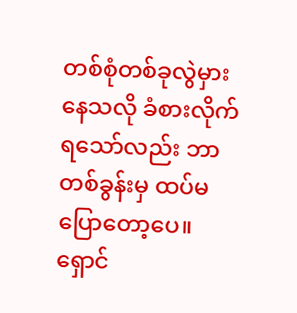တစ်စုံတစ်ခုလွဲမှားနေသလို ခံစားလိုက်ရသော်လည်း ဘာတစ်ခွန်းမှ ထပ်မပြောတော့ပေ။ ရှောင်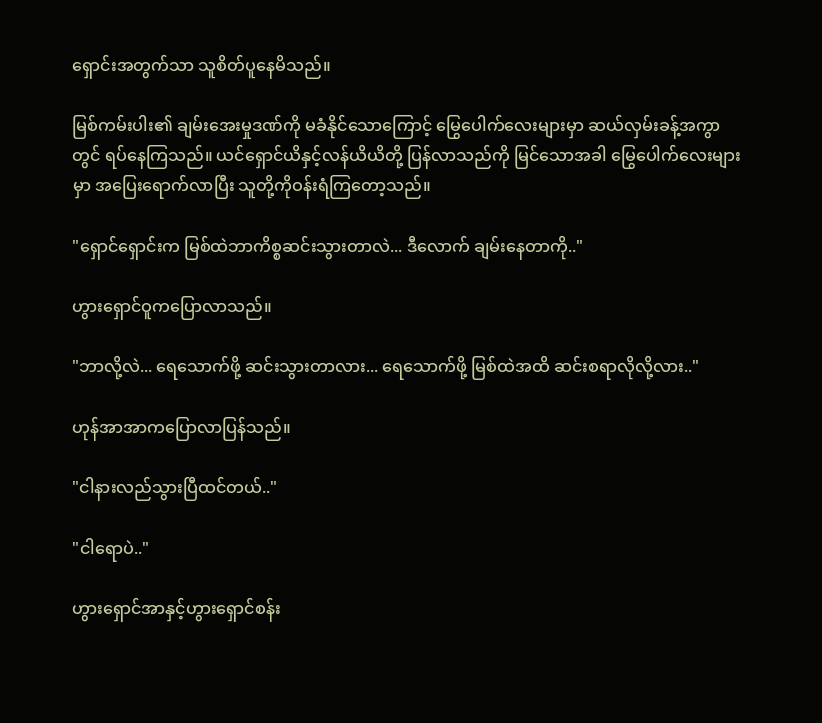ရှောင်းအတွက်သာ သူစိတ်ပူနေမိသည်။

မြစ်ကမ်းပါး၏ ချမ်းအေးမှုဒဏ်ကို မခံနိုင်သောကြောင့် မြွေပေါက်လေးများမှာ ဆယ်လှမ်းခန့်အကွာတွင် ရပ်နေကြသည်။ ယင်ရှောင်ယိနှင့်လန်ယိယိတို့ ပြန်လာသည်ကို မြင်သောအခါ မြွေပေါက်လေးများမှာ အပြေးရောက်လာပြီး သူတို့ကိုဝန်းရံကြတော့သည်။

"ရှောင်ရှောင်းက မြစ်ထဲဘာကိစ္စဆင်းသွားတာလဲ... ဒီလောက် ချမ်းနေတာကို.."

ဟွားရှောင်ဝူကပြောလာသည်။

"ဘာလို့လဲ... ရေသောက်ဖို့ ဆင်းသွားတာလား... ရေသောက်ဖို့ မြစ်ထဲအထိ ဆင်းစရာလိုလို့လား.."

ဟုန်အာအာကပြောလာပြန်သည်။

"ငါနားလည်သွားပြီထင်တယ်.."

"ငါရောပဲ.."

ဟွားရှောင်အာနှင့်ဟွားရှောင်စန်း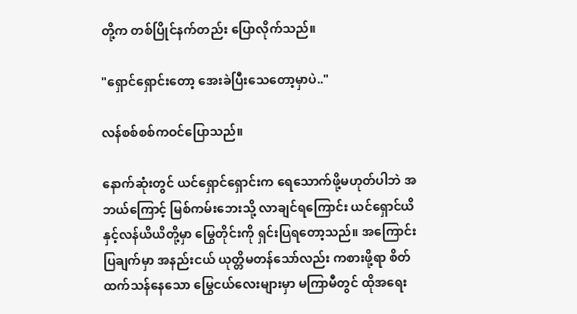တို့က တစ်ပြိုင်နက်တည်း ပြောလိုက်သည်။

"ရှောင်ရှောင်းတော့ အေးခဲပြီးသေတော့မှာပဲ.."

လန်စစ်စစ်ကဝင်ပြောသည်။

နောက်ဆုံးတွင် ယင်ရှောင်ရှောင်းက ရေသောက်ဖို့မဟုတ်ပါဘဲ အဘယ်ကြောင့် မြစ်ကမ်းဘေးသို့ လာချင်ရကြောင်း ယင်ရှောင်ယိနှင့်လန်ယိယိတို့မှာ မြွေတိုင်းကို ရှင်းပြရတော့သည်။ အကြောင်းပြချက်မှာ အနည်းငယ် ယုတ္တိမတန်သော်လည်း ကစားဖို့ရာ စိတ်ထက်သန်နေသော မြွေငယ်လေးများမှာ မကြာမီတွင် ထိုအရေး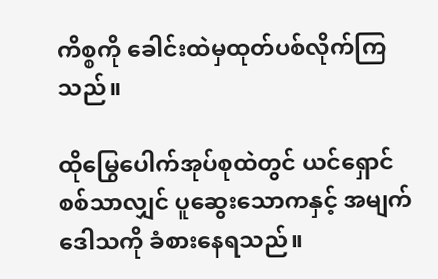ကိစ္စကို ခေါင်းထဲမှထုတ်ပစ်လိုက်ကြသည်။

ထိုမြွေပေါက်အုပ်စုထဲတွင် ယင်ရှောင်စစ်သာလျှင် ပူဆွေးသောကနှင့် အမျက်ဒေါသကို ခံစားနေရသည်။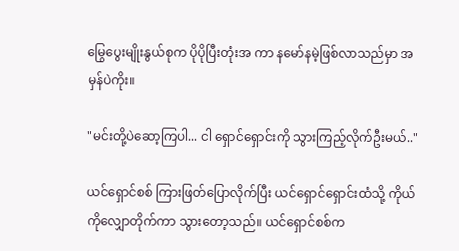မြွေပွေးမျိုးနွယ်စုက ပိုပိုပြီးတုံးအ ကာ နမော်နမဲ့ဖြစ်လာသည်မှာ အမှန်ပဲကိုး။

"မင်းတို့ပဲဆော့ကြပါ... ငါ ရှောင်ရှောင်းကို သွားကြည့်လိုက်ဦးမယ်.."

ယင်ရှောင်စစ် ကြားဖြတ်ပြောလိုက်ပြီး ယင်ရှောင်ရှောင်းထံသို့ ကိုယ်ကိုလျှောတိုက်ကာ သွားတော့သည်။ ယင်ရှောင်စစ်က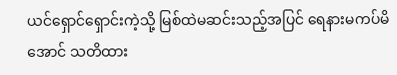ယင်ရှောင်ရှောင်းကဲ့သို့ မြစ်ထဲမဆင်းသည့်အပြင် ရေနားမကပ်မိအောင် သတိထား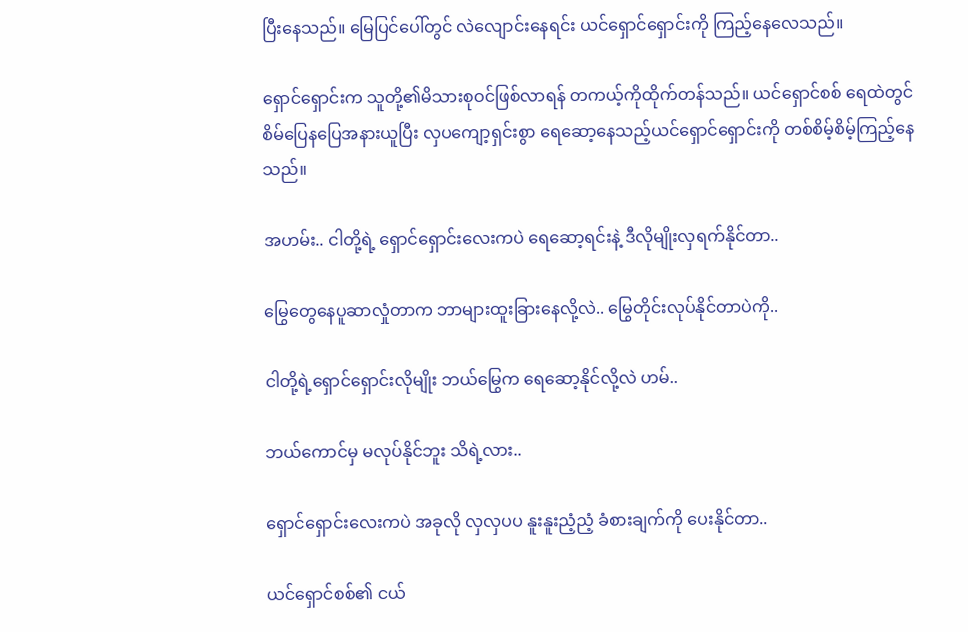ပြီးနေသည်။ မြေပြင်ပေါ်တွင် လဲလျောင်းနေရင်း ယင်ရှောင်ရှောင်းကို ကြည့်နေလေသည်။

ရှောင်ရှောင်းက သူတို့၏မိသားစုဝင်ဖြစ်လာရန် တကယ့်ကိုထိုက်တန်သည်။ ယင်ရှောင်စစ် ရေထဲတွင် စိမ်ပြေနပြေအနားယူပြီး လှပကျော့ရှင်းစွာ ရေဆော့နေသည့်ယင်ရှောင်ရှောင်းကို တစ်စိမ့်စိမ့်ကြည့်နေသည်။

အဟမ်း.. ငါတို့ရဲ့ ရှောင်ရှောင်းလေးကပဲ ရေဆော့ရင်းနဲ့ ဒီလိုမျိုးလှရက်နိုင်တာ..

မြွေတွေနေပူဆာလှုံတာက ဘာများထူးခြားနေလို့လဲ.. မြွေတိုင်းလုပ်နိုင်တာပဲကို..

ငါတို့ရဲ့ရှောင်ရှောင်းလိုမျိုး ဘယ်မြွေက ရေဆော့နိုင်လို့လဲ ဟမ်..

ဘယ်ကောင်မှ မလုပ်နိုင်ဘူး သိရဲ့လား..

ရှောင်ရှောင်းလေးကပဲ အခုလို လှလှပပ နူးနူးညံ့ညံ့ ခံစားချက်ကို ပေးနိုင်တာ..

ယင်ရှောင်စစ်၏ ငယ်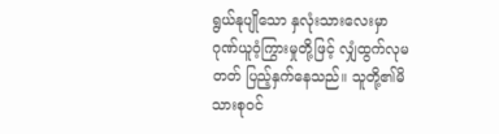ရွယ်နုပျိုသော နှလုံးသားလေးမှာ ဂုဏ်ယူဝံ့ကြွားမှုတို့ဖြင့် လျှံထွက်လုမတတ် ပြည့်နှက်နေသည်။ သူတို့၏မိသားစုဝင်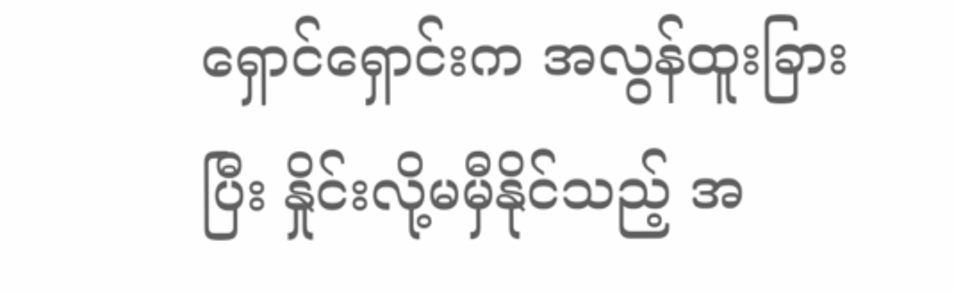ရှောင်ရှောင်းက အလွန်ထူးခြားပြီး နှိုင်းလို့မမှီနိုင်သည့် အ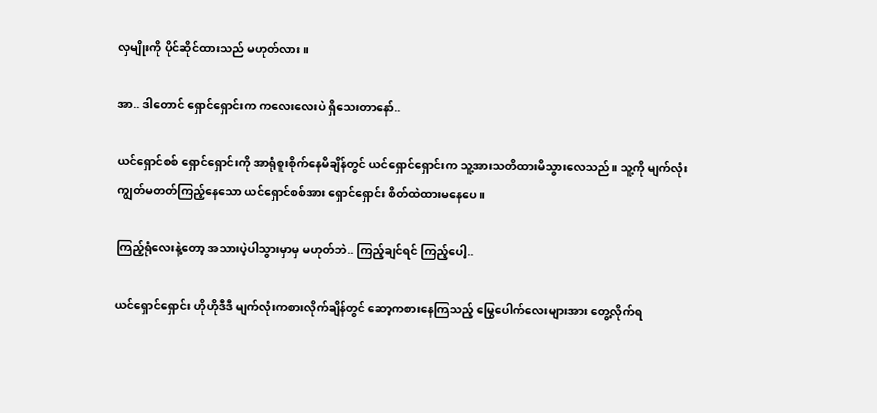လှမျိုးကို ပိုင်ဆိုင်ထားသည် မဟုတ်လား။

အာ.. ဒါတောင် ရှောင်ရှောင်းက ကလေးလေးပဲ ရှိသေးတာနော်..

ယင်ရှောင်စစ် ရှောင်ရှောင်းကို အာရုံစူးစိုက်နေမိချိန်တွင် ယင်ရှောင်ရှောင်းက သူ့အားသတိထားမိသွားလေသည်။ သူ့ကို မျက်လုံးကျွတ်မတတ်ကြည့်နေသော ယင်ရှောင်စစ်အား ရှောင်ရှောင်း စိတ်ထဲထားမနေပေ။

ကြည့်ရုံလေးနဲ့တော့ အသားပဲ့ပါသွားမှာမှ မဟုတ်ဘဲ.. ကြည့်ချင်ရင် ကြည့်ပေါ့..

ယင်ရှောင်ရှောင်း ဟိုဟိုဒီဒီ မျက်လုံးကစားလိုက်ချိန်တွင် ဆော့ကစားနေကြသည့် မြွေပေါက်လေးများအား တွေ့လိုက်ရ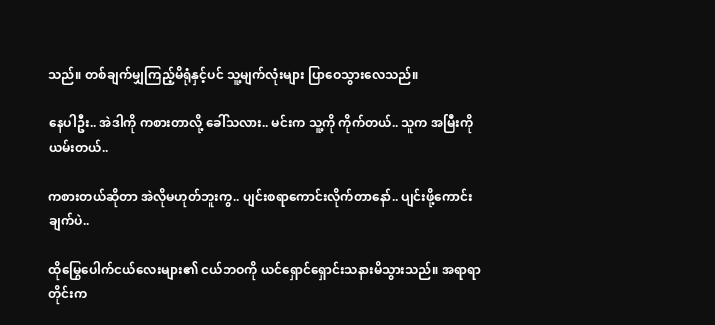သည်။ တစ်ချက်မျှကြည့်မိရုံနှင့်ပင် သူ့မျက်လုံးများ ပြာဝေသွားလေသည်။

နေပါဦး.. အဲဒါကို ကစားတာလို့ ခေါ်သလား.. မင်းက သူ့ကို ကိုက်တယ်.. သူက အမြီးကို ယမ်းတယ်..

ကစားတယ်ဆိုတာ အဲလိုမဟုတ်ဘူးကွ.. ပျင်းစရာကောင်းလိုက်တာနော်.. ပျင်းဖို့ကောင်းချက်ပဲ..

ထိုမြွေပေါက်ငယ်လေးများ၏ ငယ်ဘဝကို ယင်ရှောင်ရှောင်းသနားမိသွားသည်။ အရာရာတိုင်းက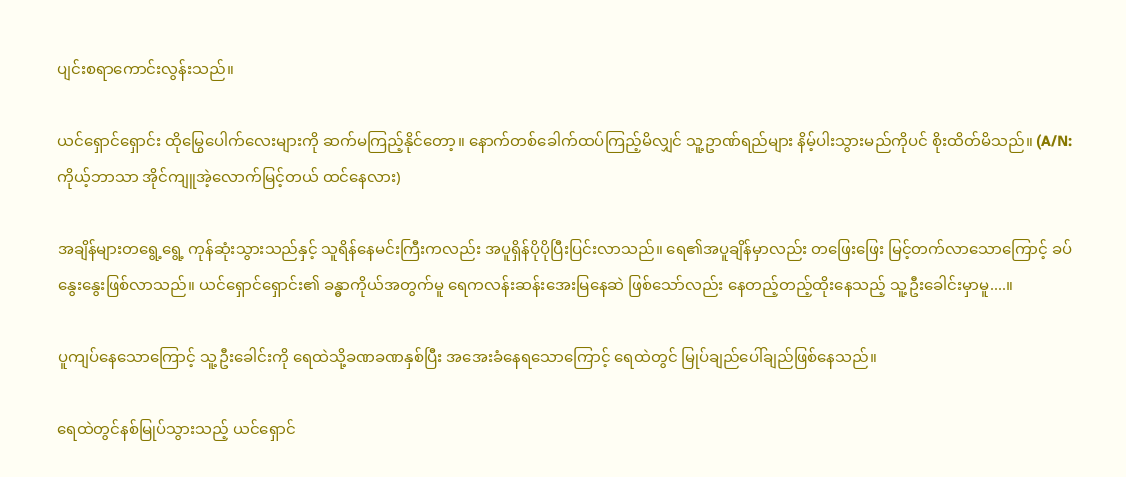ပျင်းစရာကောင်းလွန်းသည်။

ယင်ရှောင်ရှောင်း ထိုမြွေပေါက်လေးများကို ဆက်မကြည့်နိုင်တော့။ နောက်တစ်ခေါက်ထပ်ကြည့်မိလျှင် သူ့ဥာဏ်ရည်များ နိမ့်ပါးသွားမည်ကိုပင် စိုးထိတ်မိသည်။ (A/N: ကိုယ့်ဘာသာ အိုင်ကျူအဲ့လောက်မြင့်တယ် ထင်နေလား)

အချိန်များတရွေ့ရွေ့ ကုန်ဆုံးသွားသည်နှင့် သူရိန်နေမင်းကြီးကလည်း အပူရှိန်ပိုပိုပြီးပြင်းလာသည်။ ရေ၏အပူချိန်မှာလည်း တဖြေးဖြေး မြင့်တက်လာသောကြောင့် ခပ်နွေးနွေးဖြစ်လာသည်။ ယင်ရှောင်ရှောင်း၏ ခန္ဓာကိုယ်အတွက်မူ ရေကလန်းဆန်းအေးမြနေဆဲ ဖြစ်သော်လည်း နေတည့်တည့်ထိုးနေသည့် သူ့ဦးခေါင်းမှာမူ....။

ပူကျပ်နေသောကြောင့် သူ့ဦးခေါင်းကို ရေထဲသို့ခဏခဏနှစ်ပြီး အအေးခံနေရသောကြောင့် ရေထဲတွင် မြုပ်ချည်ပေါ်ချည်ဖြစ်နေသည်။

ရေထဲတွင်နစ်မြုပ်သွားသည့် ယင်ရှောင်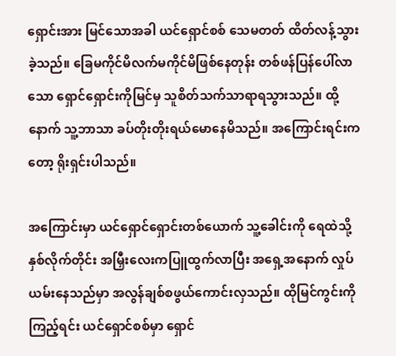ရှောင်းအား မြင်သောအခါ ယင်ရှောင်စစ် သေမတတ် ထိတ်လန့်သွားခဲ့သည်။ ခြေမကိုင်မိလက်မကိုင်မိဖြစ်နေတုန်း တစ်ဖန်ပြန်ပေါ်လာသော ရှောင်ရှောင်းကိုမြင်မှ သူစိတ်သက်သာရာရသွားသည်။ ထို့နောက် သူ့ဘာသာ ခပ်တိုးတိုးရယ်မောနေမိသည်။ အကြောင်းရင်းကတော့ ရိုးရှင်းပါသည်။

အကြောင်းမှာ ယင်ရှောင်ရှောင်းတစ်ယောက် သူ့ခေါင်းကို ရေထဲသို့နှစ်လိုက်တိုင်း အမြှီးလေးကပြူထွက်လာပြီး အရှေ့အနောက် လှုပ်ယမ်းနေသည်မှာ အလွန်ချစ်စဖွယ်ကောင်းလှသည်။ ထိုမြင်ကွင်းကိုကြည့်ရင်း ယင်ရှောင်စစ်မှာ ရှောင်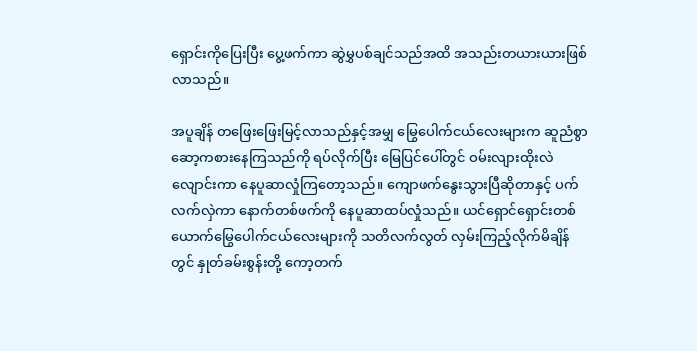ရှောင်းကိုပြေးပြီး ပွေ့ဖက်ကာ ဆွဲမွှပစ်ချင်သည်အထိ အသည်းတယားယားဖြစ်လာသည်။

အပူချိန် တဖြေးဖြေးမြင့်လာသည်နှင့်အမျှ မြွေပေါက်ငယ်လေးများက ဆူညံစွာဆော့ကစားနေကြသည်ကို ရပ်လိုက်ပြီး မြေပြင်ပေါ်တွင် ဝမ်းလျားထိုးလဲလျောင်းကာ နေပူဆာလှုံကြတော့သည်။ ကျောဖက်နွေးသွားပြီဆိုတာနှင့် ပက်လက်လှဲကာ နောက်တစ်ဖက်ကို နေပူဆာထပ်လှုံသည်။ ယင်ရှောင်ရှောင်းတစ်ယောက်မြွေပေါက်ငယ်လေးများကို သတိလက်လွတ် လှမ်းကြည့်လိုက်မိချိန်တွင် နှုတ်ခမ်းစွန်းတို့ ကော့တက်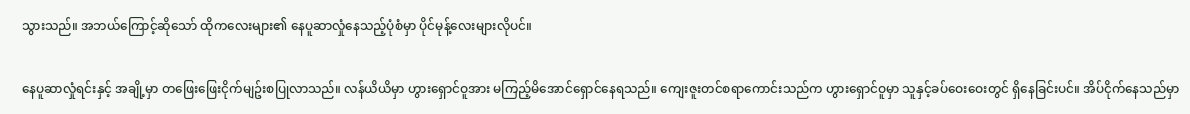သွားသည်။ အဘယ်ကြောင့်ဆိုသော် ထိုကလေးများ၏ နေပူဆာလှုံနေသည့်ပုံစံမှာ ပိုင်မုန့်လေးများလိုပင်။

နေပူဆာလှုံရင်းနှင့် အချို့မှာ တဖြေးဖြေးငိုက်မျဥ်းစပြုလာသည်။ လန်ယိယိမှာ ဟွားရှောင်ဝူအား မကြည့်မိအောင်ရှောင်နေရသည်။ ကျေးဇူးတင်စရာကောင်းသည်က ဟွားရှောင်ဝူမှာ သူနှင့်ခပ်ဝေးဝေးတွင် ရှိနေခြင်းပင်။ အိပ်ငိုက်နေသည်မှာ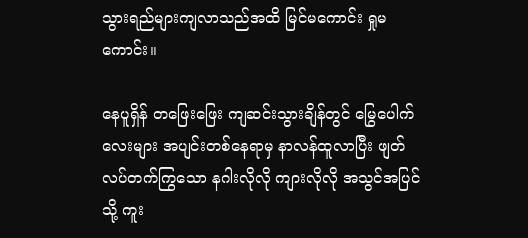သွားရည်များကျလာသည်အထိ မြင်မကောင်း ရှုမကောင်း။

နေပူရှိန် တဖြေးဖြေး ကျဆင်းသွားချိန်တွင် မြွေပေါက်လေးများ အပျင်းတစ်နေရာမှ နာလန်ထူလာပြီး ဖျတ်လပ်တက်ကြွသော နဂါးလိုလို ကျားလိုလို အသွင်အပြင်သို့ ကူး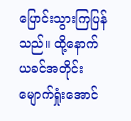ပြောင်းသွားကြပြန်သည်။ ထို့နောက် ယခင်အတိုင်း မျောက်ရှုံးအောင်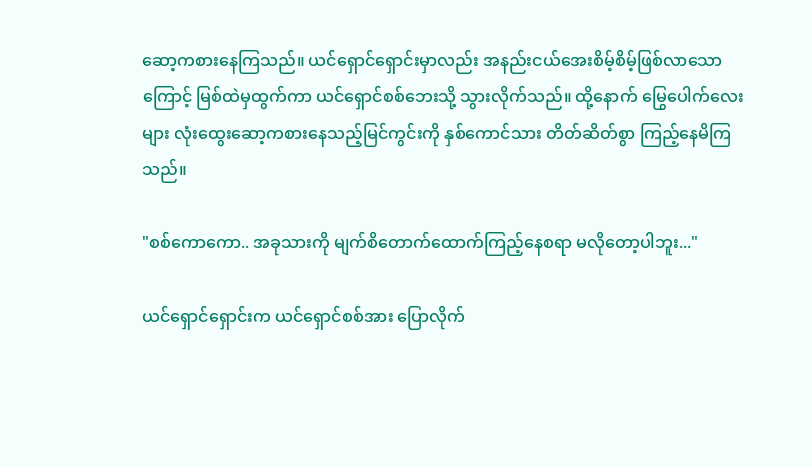ဆော့ကစားနေကြသည်။ ယင်ရှောင်ရှောင်းမှာလည်း အနည်းငယ်အေးစိမ့်စိမ့်ဖြစ်လာသောကြောင့် မြစ်ထဲမှထွက်ကာ ယင်ရှောင်စစ်ဘေးသို့ သွားလိုက်သည်။ ထို့နောက် မြွေပေါက်လေးများ လုံးထွေးဆော့ကစားနေသည့်မြင်ကွင်းကို နှစ်‌ကောင်သား တိတ်ဆိတ်စွာ ကြည့်နေမိကြသည်။

"စစ်ကောကော.. အခုသားကို မျက်စိတောက်ထောက်ကြည့်နေစရာ မလိုတော့ပါဘူး..."

ယင်ရှောင်ရှောင်းက ယင်ရှောင်စစ်အား ပြောလိုက်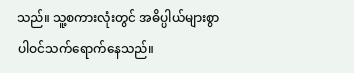သည်။ သူ့စကားလုံးတွင် အဓိပ္ပါယ်များစွာ ပါဝင်သက်ရောက်နေသည်။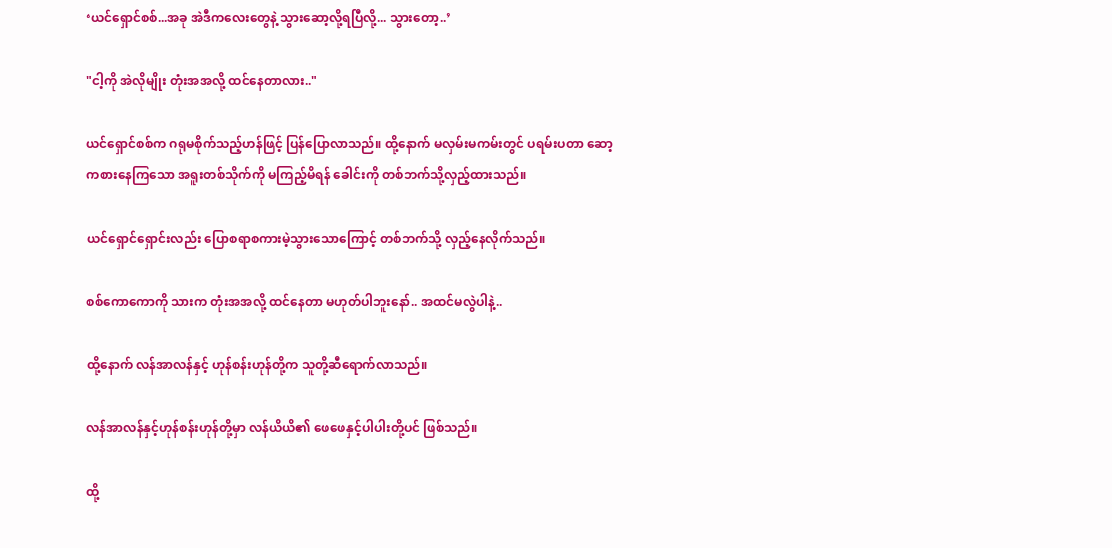‘ယင်ရှောင်စစ်...အခု အဲဒီကလေးတွေနဲ့ သွားဆော့လို့ရပြီလို့... သွားတော့..’

"ငါ့ကို အဲလိုမျိုး တုံးအအလို့ ထင်နေတာလား.."

ယင်ရှောင်စစ်က ဂရုမစိုက်သည့်ဟန်ဖြင့် ပြန်ပြောလာသည်။ ထို့နောက် မလှမ်းမကမ်းတွင် ပရမ်းပတာ ဆော့ကစားနေကြသော အရူးတစ်သိုက်ကို မကြည့်မိရန် ခေါင်းကို တစ်ဘက်သို့လှည့်ထားသည်။

ယင်ရှောင်ရှောင်းလည်း ပြောစရာစကားမဲ့သွားသောကြောင့် တစ်ဘက်သို့ လှည့်နေလိုက်သည်။

စစ်ကောကောကို သားက တုံးအအလို့ ထင်နေတာ မဟုတ်ပါဘူးနော်.. အထင်မလွဲပါနဲ့..

ထို့နောက် လန်အာလန်နှင့် ဟုန်စန်းဟုန်တို့က သူတို့ဆီရောက်လာသည်။

လန်အာလန်နှင့်ဟုန်စန်းဟုန်တို့မှာ လန်ယိယိ၏ ဖေဖေနှင့်ပါပါးတို့ပင် ဖြစ်သည်။

ထို့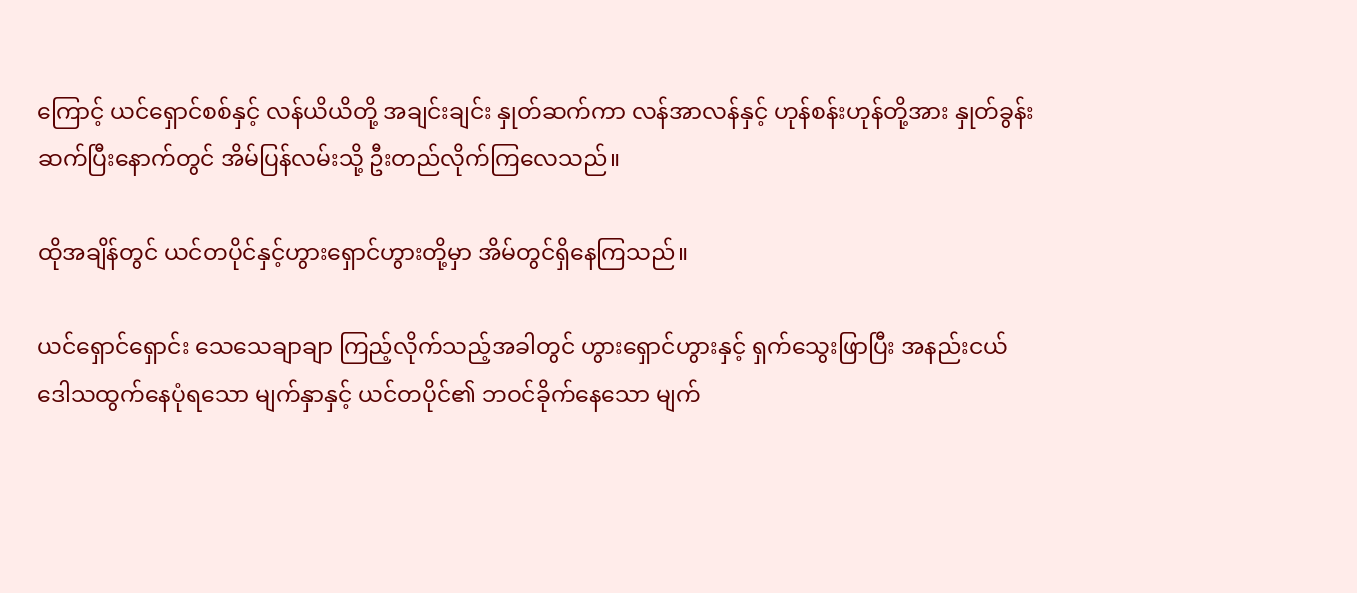ကြောင့် ယင်ရှောင်စစ်နှင့် လန်ယိယိတို့ အချင်းချင်း နှုတ်ဆက်ကာ လန်အာလန်နှင့် ဟုန်စန်းဟုန်တို့အား နှုတ်ခွန်းဆက်ပြီးနောက်တွင် အိမ်ပြန်လမ်းသို့ ဦးတည်လိုက်ကြလေသည်။

ထိုအချိန်တွင် ယင်တပိုင်နှင့်ဟွားရှောင်ဟွားတို့မှာ အိမ်တွင်ရှိနေကြသည်။

ယင်ရှောင်ရှောင်း သေသေချာချာ ကြည့်လိုက်သည့်အခါတွင် ဟွားရှောင်ဟွားနှင့် ရှက်သွေးဖြာပြီး အနည်းငယ် ဒေါသထွက်နေပုံရသော မျက်နှာနှင့် ယင်တပိုင်၏ ဘဝင်ခိုက်နေသော မျက်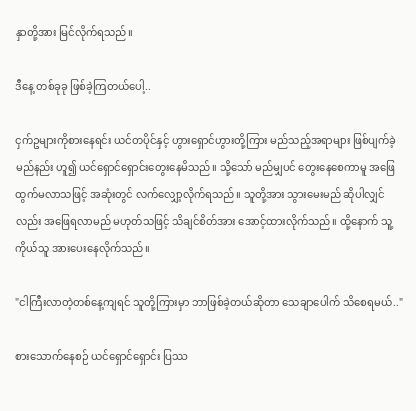နှာတို့အား မြင်လိုက်ရသည်။

ဒီနေ့ တစ်ခုခု ဖြစ်ခဲ့ကြတယ်ပေါ့..

ငှက်ဥများကိုစားနေရင်း ယင်တပိုင်နှင့် ဟွားရှောင်ဟွားတို့ကြား မည်သည့်အရာများ ဖြစ်ပျက်ခဲ့မည်နည်း ဟူ၍ ယင်ရှောင်ရှောင်းတွေးနေမိသည်။ သို့သော် မည်မျှပင် တွေးနေစေကာမူ အဖြေထွက်မလာသဖြင့် အဆုံးတွင် လက်လျှော့လိုက်ရသည်။ သူတို့အား သွားမေးမည် ဆိုပါလျှင်လည်း အဖြေရလာမည် မဟုတ်သဖြင့် သိချင်စိတ်အား အောင့်ထားလိုက်သည်။ ထို့နောက် သူ့ကိုယ်သူ အားပေးနေလိုက်သည်။

"ငါကြီးလာတဲ့တစ်နေ့ကျရင် သူတို့ကြားမှာ ဘာဖြစ်ခဲ့တယ်ဆိုတာ သေချာပေါက် သိစေရမယ်.."

စားသောက်နေစဉ် ယင်ရှောင်ရှောင်း ပြဿ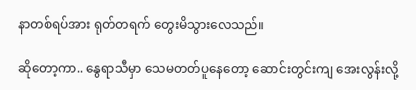နာတစ်ရပ်အား ရုတ်တရက် တွေးမိသွားလေသည်။

ဆိုတော့ကာ.. နွေရာသီမှာ သေမတတ်ပူနေတော့ ဆောင်းတွင်းကျ အေးလွန်းလို့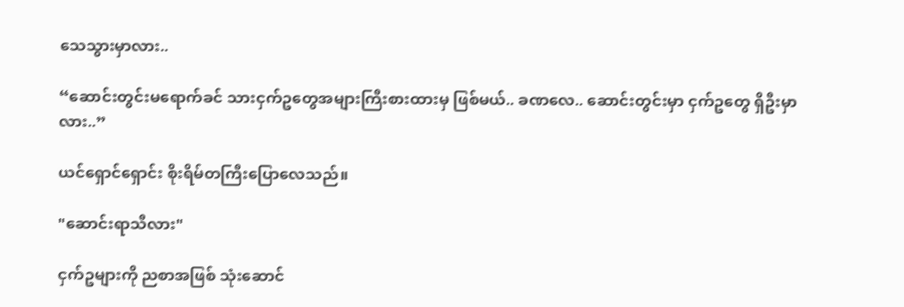သေသွားမှာလား..

“ဆောင်းတွင်းမရောက်ခင် သားငှက်ဥတွေအများကြီးစားထားမှ ဖြစ်မယ်.. ခဏလေ.. ဆောင်းတွင်းမှာ ငှက်ဥတွေ ရှိဦးမှာလား..”

ယင်ရှောင်ရှောင်း စိုးရိမ်တကြီးပြောလေသည်။

"ဆောင်းရာသီလား"

ငှက်ဥများကို ညစာအဖြစ် သုံးဆောင်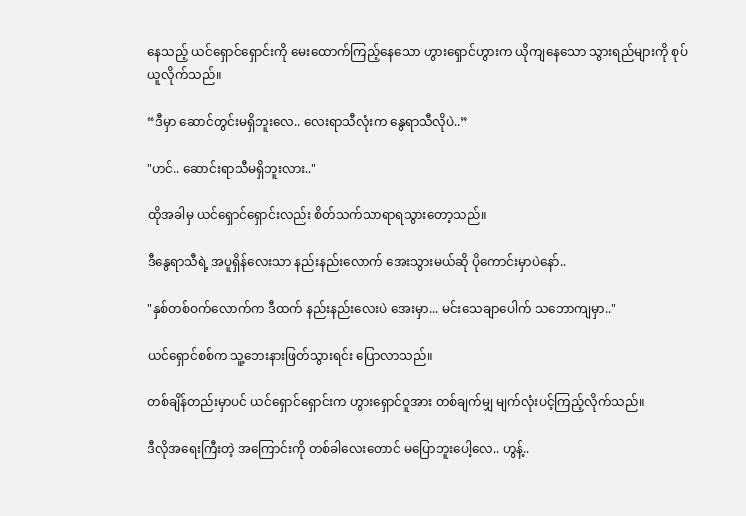နေသည့် ယင်ရှောင်ရှောင်းကို မေးထောက်ကြည့်နေသော ဟွားရှောင်ဟွားက ယိုကျနေသော သွားရည်များကို စုပ်ယူလိုက်သည်။

“ဒီမှာ ဆောင်တွင်းမရှိဘူးလေ.. လေးရာသီလုံးက နွေရာသီလိုပဲ..”

"ဟင်.. ဆောင်းရာသီမရှိဘူးလား.."

ထိုအခါမှ ယင်ရှောင်ရှောင်းလည်း စိတ်သက်သာရာရသွားတော့သည်။

ဒီနွေရာသီရဲ့ အပူရှိန်လေးသာ နည်းနည်းလောက် အေးသွားမယ်ဆို ပိုကောင်းမှာပဲနော်..

"နှစ်တစ်ဝက်လောက်က ဒီထက် နည်းနည်းလေးပဲ အေးမှာ... မင်းသေချာပေါက် သဘောကျမှာ.."

ယင်ရှောင်စစ်က သူ့ဘေးနားဖြတ်သွားရင်း ပြောလာသည်။

တစ်ချိန်တည်းမှာပင် ယင်ရှောင်ရှောင်းက ဟွားရှောင်ဝူအား တစ်ချက်မျှ မျက်လုံးပင့်ကြည့်လိုက်သည်။

ဒီလိုအရေးကြီးတဲ့ အကြောင်းကို တစ်ခါလေးတောင် မပြောဘူးပေါ့လေ.. ဟွန့်..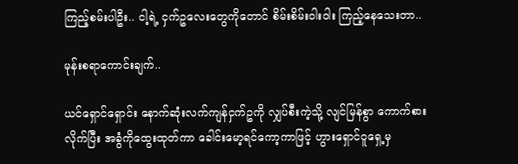ကြည့်စမ်းပါဦး.. ငါ့ရဲ့ ငှက်ဥလေးတွေကိုတောင် စိမ်းစိမ်းဝါးဝါး ကြည့်နေသေးတာ..

မုန်းစရာကောင်းချက်..

ယင်ရှောင်ရှောင်း နောက်ဆုံးလက်ကျန်ငှက်ဥကို လျှပ်စီးကဲ့သို့ လျင်မြန်စွာ ကောက်စားလိုက်ပြီး အခွံကိုထွေးထုတ်ကာ ခေါင်းမော့ရင်ကော့ကာဖြင့် ဟွားရှောင်ဝူရှေ့မှ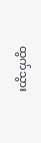ထွက်သွား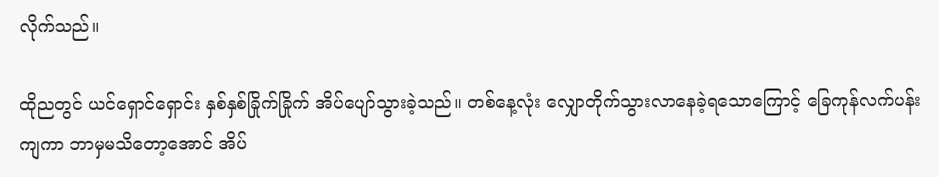လိုက်သည်။

ထိုညတွင် ယင်ရှောင်ရှောင်း နှစ်နှစ်ခြိုက်ခြိုက် အိပ်ပျော်သွားခဲ့သည်။ တစ်နေ့လုံး လျှောတိုက်သွားလာနေခဲ့ရသောကြောင့် ခြေကုန်လက်ပန်းကျကာ ဘာမှမသိတော့အောင် အိပ်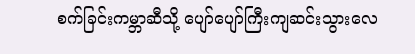စက်ခြင်းကမ္ဘာဆီသို့ ပျော်ပျော်ကြီးကျဆင်းသွားလေ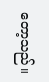တော့သည်။